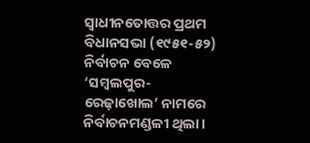ସ୍ବାଧୀନତୋତ୍ତର ପ୍ରଥମ ବିଧାନସଭା (୧୯୫୧-୫୨) ନିର୍ବାଚନ ବେଳେ ‘ସମ୍ବଲପୁର-ରେଢ଼ାଖୋଲ’ ନାମରେ ନିର୍ବାଚନମଣ୍ଡଳୀ ଥିଲା।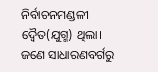ନିର୍ବାଚନମଣ୍ଡଳୀ ଦ୍ବୈତ(ଯୁଗ୍ମ) ଥିଲା। ଜଣେ ସାଧାରଣବର୍ଗରୁ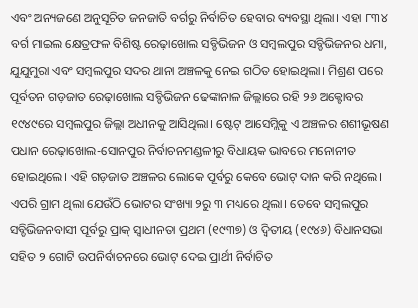ଏବଂ ଅନ୍ୟଜଣେ ଅନୁସୂଚିତ ଜନଜାତି ବର୍ଗରୁ ନିର୍ବାଚିତ ହେବାର ବ୍ୟବସ୍ଥା ଥିଲା। ଏହା ୮୩୪ ବର୍ଗ ମାଇଲ କ୍ଷେତ୍ରଫଳ ବିଶିଷ୍ଟ ରେଢ଼ାଖୋଲ ସବ୍ଡିଭିଜନ ଓ ସମ୍ବଲପୁର ସବ୍ଡିଭିଜନର ଧମା, ଯୁଯୁମୁରା ଏବଂ ସମ୍ବଲପୁର ସଦର ଥାନା ଅଞ୍ଚଳକୁ ନେଇ ଗଠିତ ହୋଇଥିଲା। ମିଶ୍ରଣ ପରେ ପୂର୍ବତନ ଗଡ଼ଜାତ ରେଢ଼ାଖୋଲ ସବ୍ଡିଭିଜନ ଢେଙ୍କାନାଳ ଜିଲ୍ଲାରେ ରହି ୨୬ ଅକ୍ଟୋବର ୧୯୪୯ରେ ସମ୍ବଲପୁର ଜିଲ୍ଲା ଅଧୀନକୁ ଆସିଥିଲା। ଷ୍ଟେଟ୍ ଆସେମ୍ଲିକୁ ଏ ଅଞ୍ଚଳର ଶଶୀଭୂଷଣ ପଧାନ ରେଢ଼ାଖୋଲ-ସୋନପୁର ନିର୍ବାଚନମଣ୍ଡଳୀରୁ ବିଧାୟକ ଭାବରେ ମନୋନୀତ ହୋଇଥିଲେ। ଏହି ଗଡ଼ଜାତ ଅଞ୍ଚଳର ଲୋକେ ପୂର୍ବରୁ କେବେ ଭୋଟ୍ ଦାନ କରି ନଥିଲେ। ଏପରି ଗ୍ରାମ ଥିଲା ଯେଉଁଠି ଭୋଟର ସଂଖ୍ୟା ୨ରୁ ୩ ମଧ୍ୟରେ ଥିଲା। ତେବେ ସମ୍ବଲପୁର ସବ୍ଡିଭିଜନବାସୀ ପୂର୍ବରୁ ପ୍ରାକ୍ ସ୍ବାଧୀନତା ପ୍ରଥମ (୧୯୩୭) ଓ ଦ୍ବିତୀୟ (୧୯୪୬) ବିଧାନସଭା ସହିତ ୨ ଗୋଟି ଉପନିର୍ବାଚନରେ ଭୋଟ୍ ଦେଇ ପ୍ରାର୍ଥୀ ନିର୍ବାଚିତ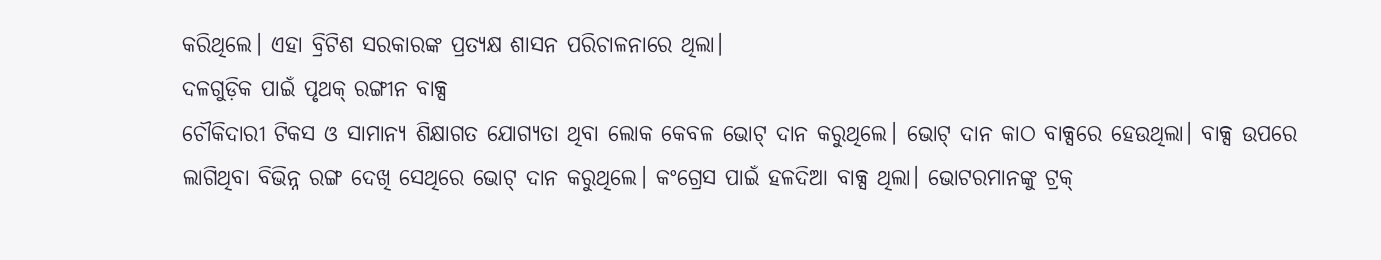କରିଥିଲେ। ଏହା ବ୍ରିଟିଶ ସରକାରଙ୍କ ପ୍ରତ୍ୟକ୍ଷ ଶାସନ ପରିଚାଳନାରେ ଥିଲା।
ଦଳଗୁଡ଼ିକ ପାଇଁ ପୃଥକ୍ ରଙ୍ଗୀନ ବାକ୍ସ
ଚୌକିଦାରୀ ଟିକସ ଓ ସାମାନ୍ୟ ଶିକ୍ଷାଗତ ଯୋଗ୍ୟତା ଥିବା ଲୋକ କେବଳ ଭୋଟ୍ ଦାନ କରୁଥିଲେ। ଭୋଟ୍ ଦାନ କାଠ ବାକ୍ସରେ ହେଉଥିଲା। ବାକ୍ସ ଉପରେ ଲାଗିଥିବା ବିଭିନ୍ନ ରଙ୍ଗ ଦେଖି ସେଥିରେ ଭୋଟ୍ ଦାନ କରୁଥିଲେ। କଂଗ୍ରେସ ପାଇଁ ହଳଦିଆ ବାକ୍ସ ଥିଲା। ଭୋଟରମାନଙ୍କୁ ଟ୍ରକ୍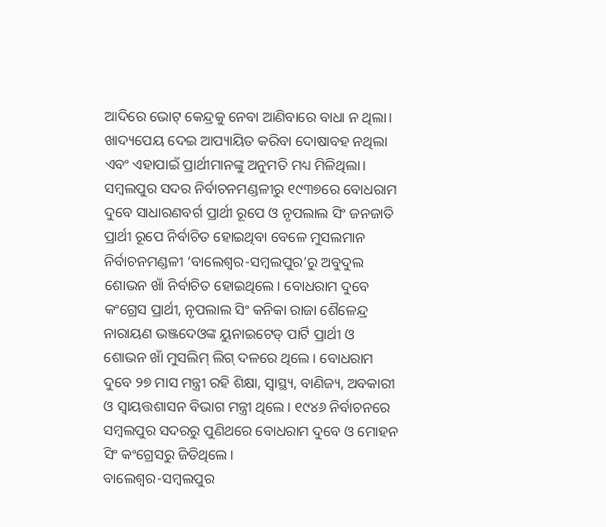ଆଦିରେ ଭୋଟ୍ କେନ୍ଦ୍ରକୁ ନେବା ଆଣିବାରେ ବାଧା ନ ଥିଲା। ଖାଦ୍ୟପେୟ ଦେଇ ଆପ୍ୟାୟିତ କରିବା ଦୋଷାବହ ନଥିଲା ଏବଂ ଏହାପାଇଁ ପ୍ରାର୍ଥୀମାନଙ୍କୁ ଅନୁମତି ମଧ୍ୟ ମିଳିଥିଲା। ସମ୍ବଲପୁର ସଦର ନିର୍ବାଚନମଣ୍ଡଳୀରୁ ୧୯୩୭ରେ ବୋଧରାମ ଦୁବେ ସାଧାରଣବର୍ଗ ପ୍ରାର୍ଥୀ ରୂପେ ଓ ନୃପଲାଲ ସିଂ ଜନଜାତି ପ୍ରାର୍ଥୀ ରୂପେ ନିର୍ବାଚିତ ହୋଇଥିବା ବେଳେ ମୁସଲମାନ ନିର୍ବାଚନମଣ୍ଡଳୀ ‘ବାଲେଶ୍ବର-ସମ୍ବଲପୁର’ରୁ ଅବୁଦୁଲ ଶୋଭନ ଖାଁ ନିର୍ବାଚିତ ହୋଇଥିଲେ। ବୋଧରାମ ଦୁବେ କଂଗ୍ରେସ ପ୍ରାର୍ଥୀ, ନୃପଲାଲ ସିଂ କନିକା ରାଜା ଶୈଳେନ୍ଦ୍ର ନାରାୟଣ ଭଞ୍ଜଦେଓଙ୍କ ୟୁନାଇଟେଡ୍ ପାର୍ଟି ପ୍ରାର୍ଥୀ ଓ ଶୋଭନ ଖାଁ ମୁସଲିମ୍ ଲିଗ୍ ଦଳରେ ଥିଲେ। ବୋଧରାମ ଦୁବେ ୨୭ ମାସ ମନ୍ତ୍ରୀ ରହି ଶିକ୍ଷା, ସ୍ବାସ୍ଥ୍ୟ, ବାଣିଜ୍ୟ, ଅବକାରୀ ଓ ସ୍ବାୟତ୍ତଶାସନ ବିଭାଗ ମନ୍ତ୍ରୀ ଥିଲେ। ୧୯୪୬ ନିର୍ବାଚନରେ ସମ୍ବଲପୁର ସଦରରୁ ପୁଣିଥରେ ବୋଧରାମ ଦୁବେ ଓ ମୋହନ ସିଂ କଂଗ୍ରେସରୁ ଜିତିଥିଲେ।
ବାଲେଶ୍ବର-ସମ୍ବଲପୁର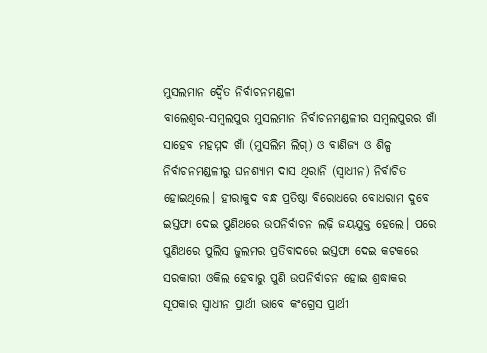ମୁସଲମାନ ଦ୍ବୈତ ନିର୍ବାଚନମଣ୍ଡଳୀ
ବାଲେଶ୍ବର-ସମ୍ବଲପୁର ମୁସଲମାନ ନିର୍ବାଚନମଣ୍ଡଳୀର ସମ୍ବଲପୁରର ଖାଁ ସାହେବ ମହମ୍ମଦ ଖାଁ (ମୁସଲିମ ଲିଗ୍) ଓ ବାଣିଜ୍ୟ ଓ ଶିଳ୍ପ ନିର୍ବାଚନମଣ୍ଡଳୀରୁ ଘନଶ୍ୟାମ ଦାସ ଥିରାନି (ସ୍ବାଧୀନ) ନିର୍ବାଚିତ ହୋଇଥିଲେ। ହୀରାକୁଦ ବନ୍ଧ ପ୍ରତିଷ୍ଠା ବିରୋଧରେ ବୋଧରାମ ଦୁବେ ଇସ୍ତଫା ଦେଇ ପୁଣିଥରେ ଉପନିର୍ବାଚନ ଲଢ଼ି ଜୟଯୁକ୍ତ ହେଲେ। ପରେ ପୁଣିଥରେ ପୁଲିସ ଜୁଲମର ପ୍ରତିବାଦରେ ଇସ୍ତଫା ଦେଇ କଟକରେ ସରକାରୀ ଓକିଲ ହେବାରୁ ପୁଣି ଉପନିର୍ବାଚନ ହୋଇ ଶ୍ରଦ୍ଧାକର ସୂପକାର ସ୍ବାଧୀନ ପ୍ରାର୍ଥୀ ଭାବେ କଂଗ୍ରେସ ପ୍ରାର୍ଥୀ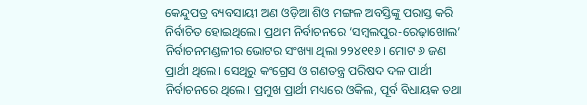କେନ୍ଦୁପତ୍ର ବ୍ୟବସାୟୀ ଅଣ ଓଡ଼ିଆ ଶିଓ ମଙ୍ଗଳ ଅବସ୍ତିଙ୍କୁ ପରାସ୍ତ କରି ନିର୍ବାଚିତ ହୋଇଥିଲେ। ପ୍ରଥମ ନିର୍ବାଚନରେ ‘ସମ୍ବଲପୁର-ରେଢ଼ାଖୋଲ’ ନିର୍ବାଚନମଣ୍ଡଳୀର ଭୋଟର ସଂଖ୍ୟା ଥିଲା ୨୨୪୧୧୬। ମୋଟ ୬ ଜଣ ପ୍ରାର୍ଥୀ ଥିଲେ। ସେଥିରୁ କଂଗ୍ରେସ ଓ ଗଣତନ୍ତ୍ର ପରିଷଦ ଦଳ ପାର୍ଥୀ ନିର୍ବାଚନରେ ଥିଲେ। ପ୍ରମୁଖ ପ୍ରାର୍ଥୀ ମଧ୍ୟରେ ଓକିଲ, ପୂର୍ବ ବିଧାୟକ ତଥା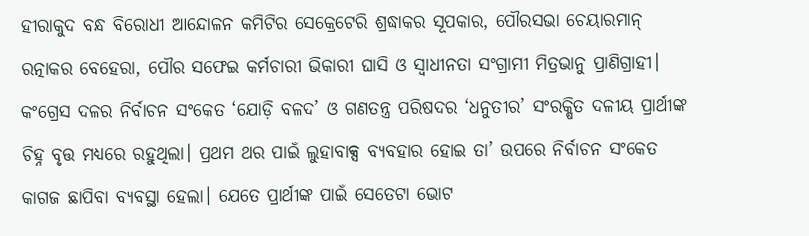ହୀରାକୁଦ ବନ୍ଧ ବିରୋଧୀ ଆନ୍ଦୋଳନ କମିଟିର ସେକ୍ରେଟେରି ଶ୍ରଦ୍ଧାକର ସୂପକାର, ପୌରସଭା ଚେୟାରମାନ୍ ରତ୍ନାକର ବେହେରା, ପୌର ସଫେଇ କର୍ମଚାରୀ ଭିକାରୀ ଘାସି ଓ ସ୍ବାଧୀନତା ସଂଗ୍ରାମୀ ମିତ୍ରଭାନୁ ପ୍ରାଣିଗ୍ରାହୀ। କଂଗ୍ରେସ ଦଳର ନିର୍ବାଚନ ସଂକେତ ‘ଯୋଡ଼ି ବଳଦ’ ଓ ଗଣତନ୍ତ୍ର ପରିଷଦର ‘ଧନୁତୀର’ ସଂରକ୍ଷିତ ଦଳୀୟ ପ୍ରାର୍ଥୀଙ୍କ ଚିହ୍ନ ବୃତ୍ତ ମଧ୍ୟରେ ରହୁଥିଲା। ପ୍ରଥମ ଥର ପାଇଁ ଲୁହାବାକ୍ସ ବ୍ୟବହାର ହୋଇ ତା’ ଉପରେ ନିର୍ବାଚନ ସଂକେତ କାଗଜ ଛାପିବା ବ୍ୟବସ୍ଥା ହେଲା। ଯେତେ ପ୍ରାର୍ଥୀଙ୍କ ପାଇଁ ସେତେଟା ଭୋଟ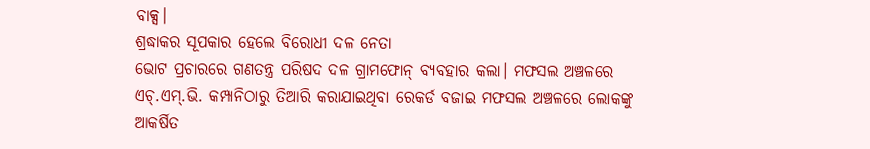ବାକ୍ସ।
ଶ୍ରଦ୍ଧାକର ସୂପକାର ହେଲେ ବିରୋଧୀ ଦଳ ନେତା
ଭୋଟ ପ୍ରଚାରରେ ଗଣତନ୍ତ୍ର ପରିଷଦ ଦଳ ଗ୍ରାମଫୋନ୍ ବ୍ୟବହାର କଲା। ମଫସଲ ଅଞ୍ଚଳରେ ଏଚ୍.ଏମ୍.ଭି. କମ୍ପାନିଠାରୁ ତିଆରି କରାଯାଇଥିବା ରେକର୍ଡ ବଜାଇ ମଫସଲ ଅଞ୍ଚଳରେ ଲୋକଙ୍କୁ ଆକର୍ଷିତ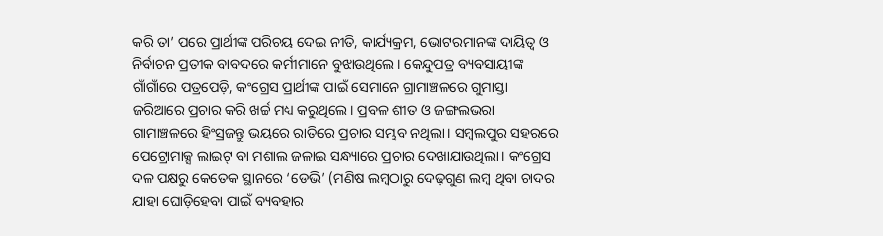କରି ତା’ ପରେ ପ୍ରାର୍ଥୀଙ୍କ ପରିଚୟ ଦେଇ ନୀତି, କାର୍ଯ୍ୟକ୍ରମ, ଭୋଟରମାନଙ୍କ ଦାୟିତ୍ବ ଓ ନିର୍ବାଚନ ପ୍ରତୀକ ବାବଦରେ କର୍ମୀମାନେ ବୁଝାଉଥିଲେ। କେନ୍ଦୁପତ୍ର ବ୍ୟବସାୟୀଙ୍କ ଗାଁଗାଁରେ ପତ୍ରପେଡ଼ି, କଂଗ୍ରେସ ପ୍ରାର୍ଥୀଙ୍କ ପାଇଁ ସେମାନେ ଗ୍ରାମାଞ୍ଚଳରେ ଗୁମାସ୍ତା ଜରିଆରେ ପ୍ରଚାର କରି ଖର୍ଚ୍ଚ ମଧ୍ୟ କରୁଥିଲେ। ପ୍ରବଳ ଶୀତ ଓ ଜଙ୍ଗଲଭରା ଗାମାଞ୍ଚଳରେ ହିଂସ୍ରଜନ୍ତୁ ଭୟରେ ରାତିରେ ପ୍ରଚାର ସମ୍ଭବ ନଥିଲା। ସମ୍ବଲପୁର ସହରରେ ପେଟ୍ରୋମାକ୍ସ ଲାଇଟ୍ ବା ମଶାଲ ଜଳାଇ ସନ୍ଧ୍ୟାରେ ପ୍ରଚାର ଦେଖାଯାଉଥିଲା। କଂଗ୍ରେସ ଦଳ ପକ୍ଷରୁ କେତେକ ସ୍ଥାନରେ ‘ଡେଭି’ (ମଣିଷ ଲମ୍ବଠାରୁ ଦେଢ଼ଗୁଣ ଲମ୍ବ ଥିବା ଚାଦର ଯାହା ଘୋଡ଼ିହେବା ପାଇଁ ବ୍ୟବହାର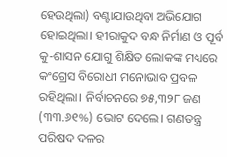ହେଉଥିଲା) ବଣ୍ଟାଯାଉଥିବା ଅଭିଯୋଗ ହୋଇଥିଲା। ହୀରାକୁଦ ବନ୍ଧ ନିର୍ମାଣ ଓ ପୂର୍ବ କୁ-ଶାସନ ଯୋଗୁ ଶିକ୍ଷିତ ଲୋକଙ୍କ ମଧ୍ୟରେ କଂଗ୍ରେସ ବିରୋଧୀ ମନୋଭାବ ପ୍ରବଳ ରହିଥିଲା। ନିର୍ବାଚନରେ ୭୫,୩୨୮ ଜଣ (୩୩.୬୧%) ଭୋଟ ଦେଲେ। ଗଣତନ୍ତ୍ର ପରିଷଦ ଦଳର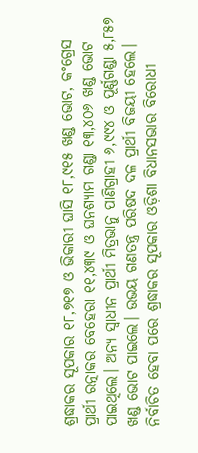ଶ୍ରଦ୍ଧାକର ସୂପକାର ୧୮,୭୧୭ ଓ ଭିକାରୀ ଘାସି ୧୮,୯୧୫ ଖଣ୍ଡ ଭୋଟ, କଂଗ୍ରେସ ପ୍ରାର୍ଥୀ ରତ୍ନାକର ବେହେରା ୧୧,୪୩୯ ଓ ଘନଶ୍ୟାମ ଗଣ୍ଡା ୧୩,୪୦୬ ଖଣ୍ଡ ଭୋଟ ପାଇଥିଲେ। ଅନ୍ୟ ସ୍ବାଧୀନ ପ୍ରାର୍ଥୀ ମିତ୍ରଭାନୁ ପାଣିଗ୍ରାହୀ ୬,୯୯୪ ଓ ପୂର୍ଣ୍ଣଗଣ୍ଡା ୫,୮୫୭ ଖଣ୍ଡ ଭୋଟ ପାଇଲେ। ଉଭୟ ଗଣତନ୍ତ୍ର ପରିଷଦ ଦଳ ପ୍ରାର୍ଥୀ ବିଜୟୀ ହେଲେ। ନିର୍ବାଚିତ ହେବା ପରେ ଶ୍ରଦ୍ଧାକର ସୂପକାର ଓଡ଼ିଶା ବିଧାନସଭାର ବିରୋଧୀ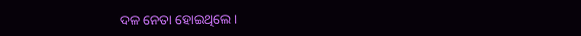ଦଳ ନେତା ହୋଇଥିଲେ।